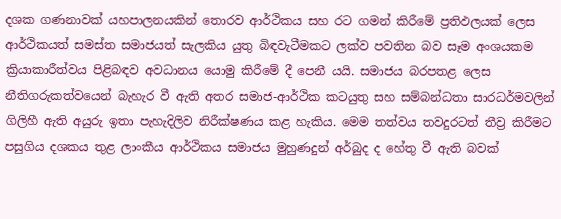දශක ගණනාවක් යහපාලනයකින් තොරව ආර්ථිකය සහ රට ගමන් කිරීමේ ප්‍රතිඵලයක් ලෙස ආර්ථිකයත් සමස්ත සමාජයත් සැලකිය යුතු බිඳවැටීමකට ලක්ව පවතින බව සෑම අංශයකම ක්‍රියාකාරීත්වය පිළිබඳව අවධානය යොමු කිරීමේ දී පෙනී යයි. සමාජය බරපතළ ලෙස නීතිගරුකත්වයෙන් බැහැර වී ඇති අතර සමාජ-ආර්ථික කටයුතු සහ සම්බන්ධතා සාරධර්මවලින් ගිලිහී ඇති අයුරු ඉතා පැහැදිලිව නිරීක්ෂණය කළ හැකිය. මෙම තත්වය තවදුරටත් තීව්‍ර කිරීමට පසුගිය දශකය තුළ ලාංකීය ආර්ථිකය සමාජය මුහුණදුන් අර්බුද ද හේතු වී ඇති බවක්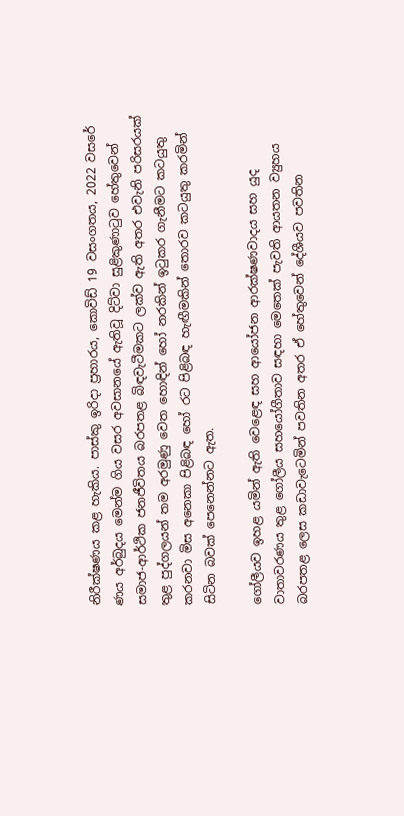නිරීක්ෂණය කළ හැකිය. පාස්කු ඉරිදා ප්‍රහාරය, කොවිඩ් 19 වසංගතය, 2022 වසරේ ණය අර්බුදය මෙන්ම ගිය වසර අවසානයේ ඇතිවූ දිට්වා සුළිකුණාටුව හේතුවෙන් සමාජ-ආර්ථික ජනජීවිතය බරපතළ බිඳවැටීමකට ලක්ව ඇති අතර එවැනි පරිසරයක් තුළ පුද්ගලයන් තම අරමුණු වෙත හොඳින් හෝ නරකින් ඉටුකර ගැනීමට කටයුතු කරනවා මිස අනෙකා පිළිබඳ හෝ රට පිළිබඳ හැඟීමකින් තොරව කටයුතු කරමින් සිටින බවක් පෙනෙන්නට ඇත.

ගෝලීයව ඉහළ යමින් ඇති වෙළෙඳ සහ ආයෝජන ආරක්ෂණවාදය සහ යුද වාතාවරණය තුළ ගෝලීය සහයෝගීතාව සඳහා මෙතෙක් පැවති ආයතන ව්‍යුහය බරපතළ ලෙස කඩාවැටෙමින් පවතින අතර ඒ හේතුවෙන් දේශීයව පවතින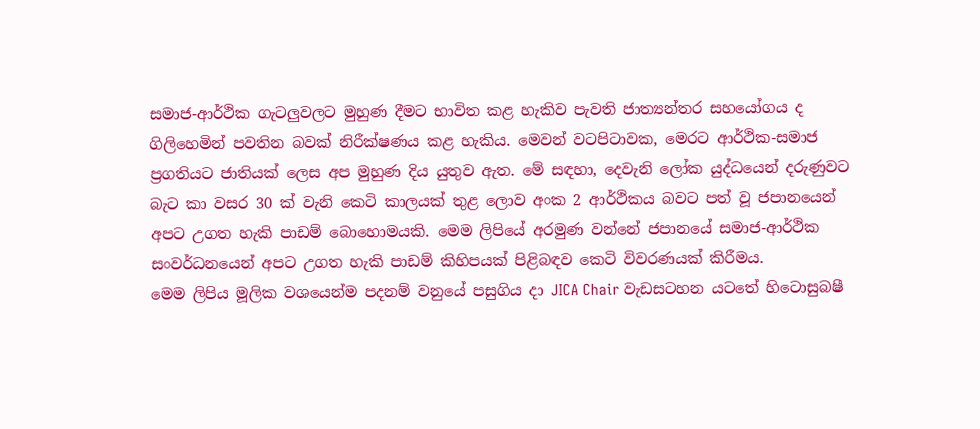සමාජ-ආර්ථික ගැටලු‍වලට මුහුණ දීමට භාවිත කළ හැකිව පැවති ජාත්‍යන්තර සහයෝගය ද ගිලිහෙමින් පවතින බවක් නිරීක්ෂණය කළ හැකිය. මෙවන් වටපිටාවක, මෙරට ආර්ථික-සමාජ ප්‍රගතියට ජාතියක් ලෙස අප මුහුණ දිය යුතුව ඇත. මේ සඳහා, දෙවැනි ලෝක යුද්ධයෙන් දරුණුවට බැට කා වසර 30 ක් වැනි කෙටි කාලයක් තුළ ලොව අංක 2 ආර්ථිකය බවට පත් වූ ජපානයෙන් අපට උගත හැකි පාඩම් බොහොමයකි. මෙම ලිපියේ අරමුණ වන්නේ ජපානයේ සමාජ-ආර්ථික සංවර්ධනයෙන් අපට උගත හැකි පාඩම් කිහිපයක් පිළිබඳව කෙටි විවරණයක් කිරීමය.
මෙම ලිපිය මූලික වශයෙන්ම පදනම් වනුයේ පසුගිය දා JICA Chair වැඩසටහන යටතේ හිටොසුබෂී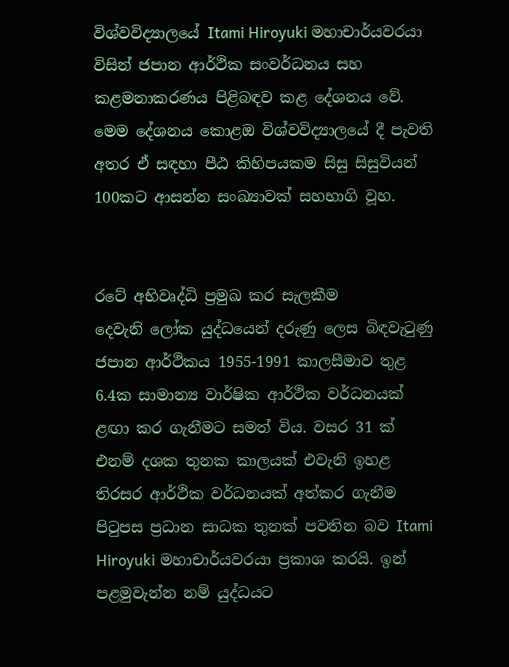විශ්වවිද්‍යාලයේ Itami Hiroyuki මහාචාර්යවරයා විසින් ජපාන ආර්ථික සංවර්ධනය සහ කළමනාකරණය පිළිබඳව කළ දේශනය වේ. මෙම දේශනය කොළඔ විශ්වවිද්‍යාලයේ දී පැවති අතර ඒ සඳහා පීඨ කිහිපයකම සිසු සිසුවියන් 100කට ආසන්න සංඛ්‍යාවක් සහභාගි වූහ.


රටේ අභිවෘද්ධි ප්‍රමුඛ කර සැලකීම
දෙවැනි ලෝක යුද්ධයෙන් දරුණු ලෙස බිඳවැටුණු ජපාන ආර්ථිකය 1955-1991 කාලසීමාව තුළ 6.4ක සාමාන්‍ය වාර්ෂික ආර්ථික වර්ධනයක් ළඟා කර ගැනීමට සමත් විය. වසර 31 ක් එනම් දශක තුනක කාලයක් එවැනි ඉහළ තිරසර ආර්ථික වර්ධනයක් අත්කර ගැනීම පිටුපස ප්‍රධාන සාධක තුනක් පවතින බව Itami Hiroyuki මහාචාර්යවරයා ප්‍රකාශ කරයි. ඉන් පළමුවැන්න නම් යුද්ධයට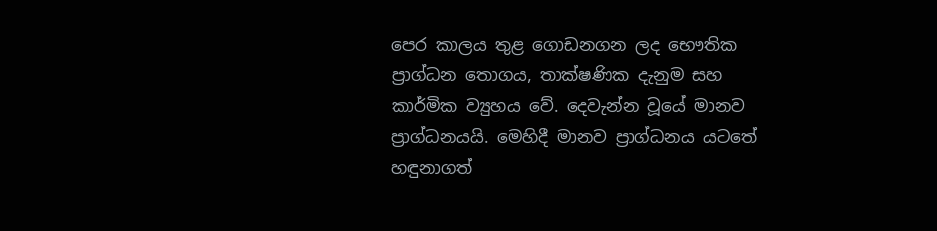පෙර කාලය තුළ ගොඩනගන ලද භෞතික ප්‍රාග්ධන තොගය, තාක්ෂණික දැනුම සහ කාර්මික ව්‍යුහය වේ. දෙවැන්න වූයේ මානව ප්‍රාග්ධනයයි. මෙහිදී මානව ප්‍රාග්ධනය යටතේ හඳුනාගත්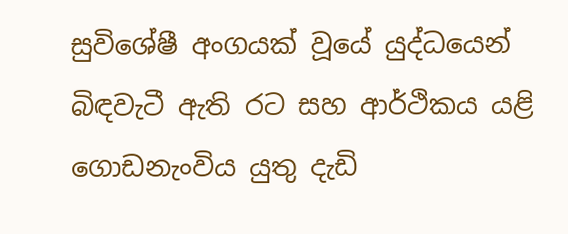සුවිශේෂී අංගයක් වූයේ යුද්ධයෙන් බිඳවැටී ඇති රට සහ ආර්ථිකය යළි ගොඩනැංවිය යුතු දැඩි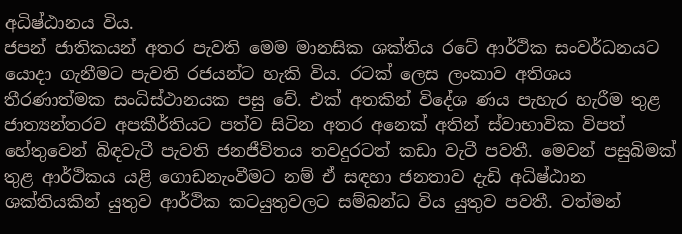අධිෂ්ඨානය විය.
ජපන් ජාතිකයන් අතර පැවති මෙම මානසික ශක්තිය රටේ ආර්ථික සංවර්ධනයට යොදා ගැනීමට පැවති රජයන්ට හැකි විය. රටක් ලෙස ලංකාව අතිශය තීරණාත්මක සංධිස්ථානයක පසු වේ. එක් අතකින් විදේශ ණය පැහැර හැරීම තුළ ජාත්‍යන්තරව අපකීර්තියට පත්ව සිටින අතර අනෙක් අතින් ස්වාභාවික විපත් හේතුවෙන් බිඳවැටී පැවති ජනජීවිතය තවදුරටත් කඩා වැටී පවතී. මෙවන් පසුබිමක් තුළ ආර්ථිකය යළි ගොඩනැංවීමට නම් ඒ සඳහා ජනතාව දැඩි අධිෂ්ඨාන ශක්තියකින් යුතුව ආර්ථික කටයුතුවලට සම්බන්ධ විය යුතුව පවතී. වත්මන්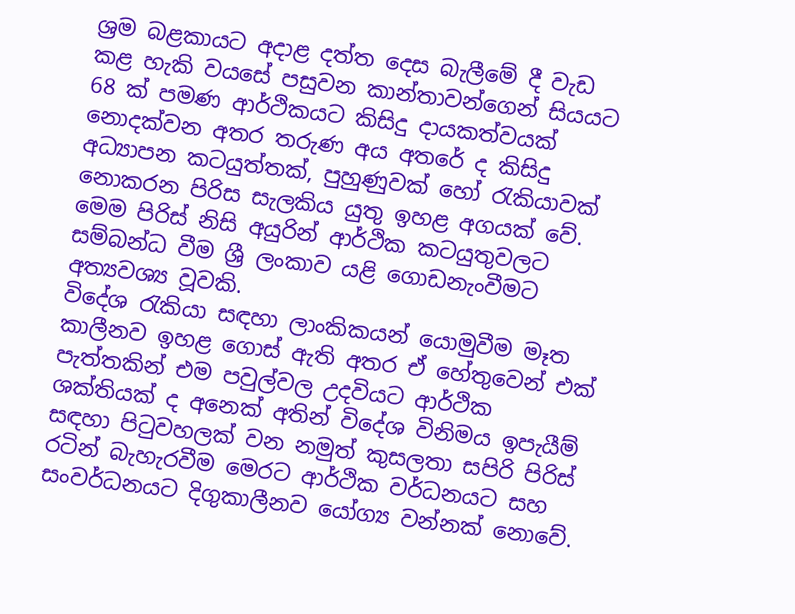ශ්‍රම බළකායට අදාළ දත්ත දෙස බැලීමේ දී වැඩ කළ හැකි වයසේ පසුවන කාන්තාවන්ගෙන් සියයට 68 ක් පමණ ආර්ථිකයට කිසිදු දායකත්වයක් නොදක්වන අතර තරුණ අය අතරේ ද කිසිදු අධ්‍යාපන කටයුත්තක්, පුහුණුවක් හෝ රැකියාවක් නොකරන පිරිස සැලකිය යුතු ඉහළ අගයක් වේ. මෙම පිරිස් නිසි අයුරින් ආර්ථික කටයුතුවලට සම්බන්ධ වීම ශ්‍රී ලංකාව යළි ගොඩනැංවීමට අත්‍යවශ්‍ය වූවකි.
විදේශ රැකියා සඳහා ලාංකිකයන් යොමුවීම මෑත කාලීනව ඉහළ ගොස් ඇති අතර ඒ හේතුවෙන් එක් පැත්තකින් එම පවුල්වල උදවියට ආර්ථික ශක්තියක් ද අනෙක් අතින් විදේශ විනිමය ඉපැයීම් සඳහා පිටුවහලක් වන නමුත් කුසලතා සපිරි පිරිස් රටින් බැහැරවීම මෙරට ආර්ථික වර්ධනයට සහ සංවර්ධනයට දිගුකාලීනව යෝග්‍ය වන්නක් නොවේ.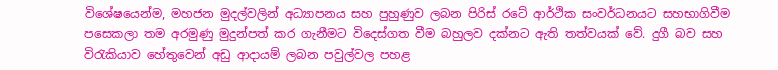විශේෂයෙන්ම, මහජන මුදල්වලින් අධ්‍යාපනය සහ පුහුණුව ලබන පිරිස් රටේ ආර්ථික සංවර්ධනයට සහභාගිවීම පසෙකලා තම අරමුණු මුදුන්පත් කර ගැනීමට විදෙස්ගත වීම බහුලව දක්නට ඇති තත්වයක් වේ. දුගී බව සහ විරැකියාව හේතුවෙන් අඩු ආදායම් ලබන පවුල්වල පහළ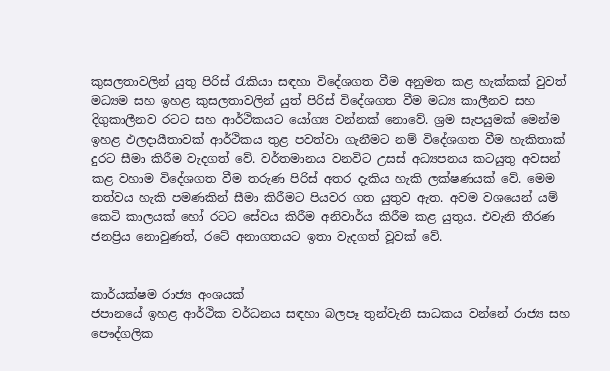කුසලතාවලින් යුතු පිරිස් රැකියා සඳහා විදේශගත වීම අනුමත කළ හැක්කක් වුවත් මධ්‍යම සහ ඉහළ කුසලතාවලින් යුත් පිරිස් විදේශගත වීම මධ්‍ය කාලීනව සහ දිගුකාලීනව රටට සහ ආර්ථිකයට යෝග්‍ය වන්නක් නොවේ. ශ්‍රම සැපයුමක් මෙන්ම ඉහළ ඵලදායීතාවක් ආර්ථිකය තුළ පවත්වා ගැනීමට නම් විදේශගත වීම හැකිතාක් දුරට සීමා කිරීම වැදගත් වේ. වර්තමානය වනවිට උසස් අධ්‍යපනය කටයුතු අවසන් කළ වහාම විදේශගත වීම තරුණ පිරිස් අතර දැකිය හැකි ලක්ෂණයක් වේ. මෙම තත්වය හැකි පමණකින් සීමා කිරීමට පියවර ගත යුතුව ඇත. අවම වශයෙන් යම් කෙටි කාලයක් හෝ රටට සේවය කිරීම අනිවාර්ය කිරීම කළ යුතුය. එවැනි තීරණ ජනප්‍රිය නොවුණත්, රටේ අනාගතයට ඉතා වැදගත් වූවක් වේ.


කාර්යක්ෂම රාජ්‍ය අංශයක්
ජපානයේ ඉහළ ආර්ථික වර්ධනය සඳහා බලපෑ තුන්වැනි සාධකය වන්නේ රාජ්‍ය සහ පෞද්ගලික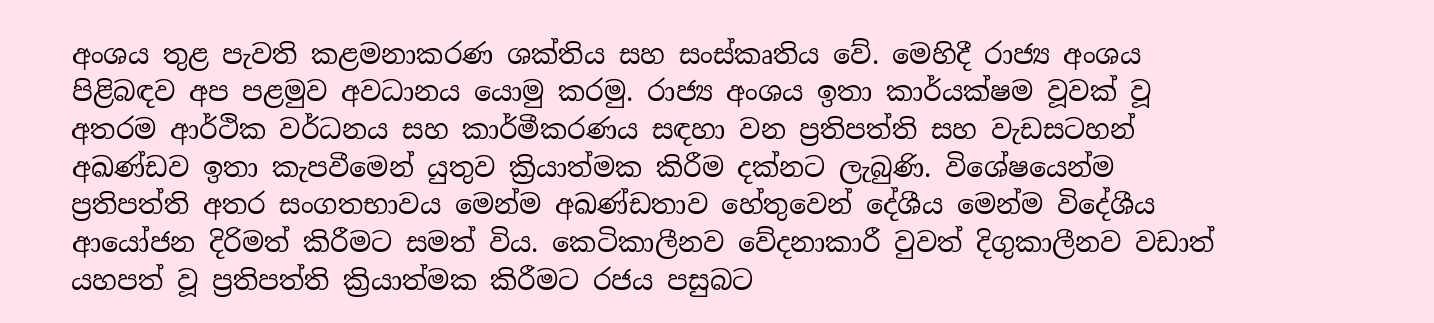අංශය තුළ පැවති කළමනාකරණ ශක්තිය සහ සංස්කෘතිය වේ. මෙහිදී රාජ්‍ය අංශය පිළිබඳව අප පළමුව අවධානය යොමු කරමු. රාජ්‍ය අංශය ඉතා කාර්යක්ෂම වූවක් වූ අතරම ආර්ථික වර්ධනය සහ කාර්මීකරණය සඳහා වන ප්‍රතිපත්ති සහ වැඩසටහන් අඛණ්ඩව ඉතා කැපවීමෙන් යුතුව ක්‍රියාත්මක කිරීම දක්නට ලැබුණි. විශේෂයෙන්ම ප්‍රතිපත්ති අතර සංගතභාවය මෙන්ම අඛණ්ඩතාව හේතුවෙන් දේශීය මෙන්ම විදේශීය ආයෝජන දිරිමත් කිරීමට සමත් විය. කෙටිකාලීනව වේදනාකාරී වුවත් දිගුකාලීනව වඩාත් යහපත් වූ ප්‍රතිපත්ති ක්‍රියාත්මක කිරීමට රජය පසුබට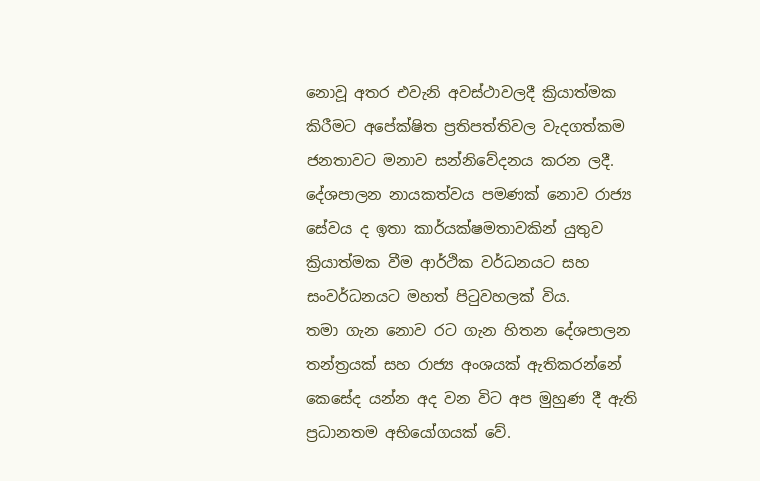නොවූ අතර එවැනි අවස්ථාවලදී ක්‍රියාත්මක කිරීමට අපේක්ෂිත ප්‍රතිපත්තිවල වැදගත්කම ජනතාවට මනාව සන්නිවේදනය කරන ලදී. දේශපාලන නායකත්වය පමණක් නොව රාජ්‍ය සේවය ද ඉතා කාර්යක්ෂමතාවකින් යුතුව ක්‍රියාත්මක වීම ආර්ථික වර්ධනයට සහ සංවර්ධනයට මහත් පිටුවහලක් විය.
තමා ගැන නොව රට ගැන හිතන දේශපාලන තන්‍ත්‍රයක් සහ රාජ්‍ය අංශයක් ඇතිකරන්නේ කෙසේද යන්න අද වන විට අප මුහුණ දී ඇති ප්‍රධානතම අභියෝගයක් වේ.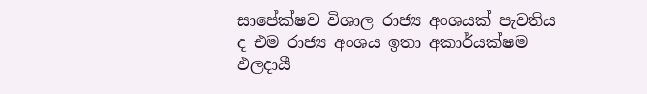සාපේක්ෂව විශාල රාජ්‍ය අංශයක් පැවතිය ද එම රාජ්‍ය අංශය ඉතා අකාර්යක්ෂම ඵලදායී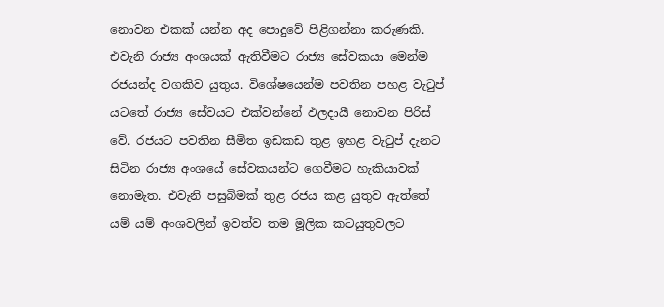නොවන එකක් යන්න අද පොදුවේ පිළිගන්නා කරුණකි. එවැනි රාජ්‍ය අංශයක් ඇතිවීමට රාජ්‍ය සේවකයා මෙන්ම රජයන්ද වගකිව යුතුය. විශේෂයෙන්ම පවතින පහළ වැටුප් යටතේ රාජ්‍ය සේවයට එක්වන්නේ ඵලදායී නොවන පිරිස් වේ. රජයට පවතින සීමිත ඉඩකඩ තුළ ඉහළ වැටුප් දැනට සිටින රාජ්‍ය අංශයේ සේවකයන්ට ගෙවීමට හැකියාවක් නොමැත. එවැනි පසුබිමක් තුළ රජය කළ යුතුව ඇත්තේ යම් යම් අංශවලින් ඉවත්ව තම මූලික කටයුතුවලට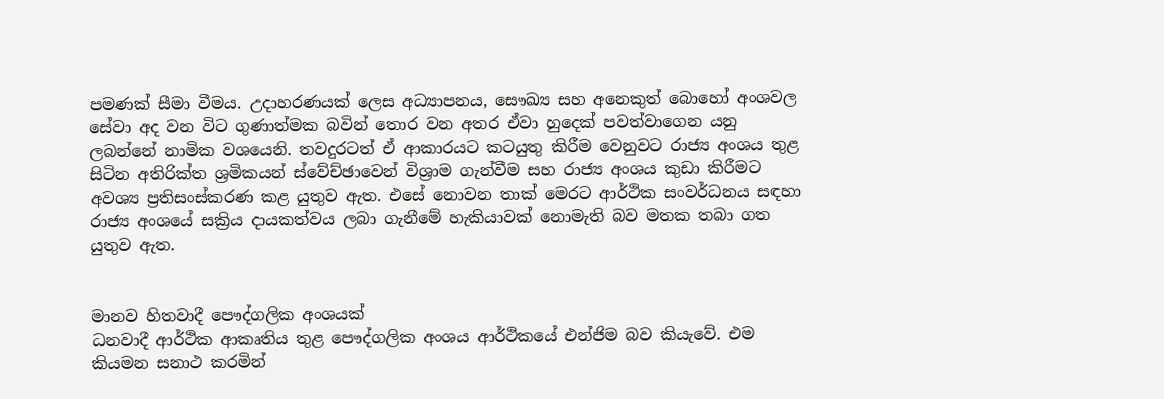පමණක් සීමා වීමය. උදාහරණයක් ලෙස අධ්‍යාපනය, සෞඛ්‍ය සහ අනෙකුත් බොහෝ අංශවල සේවා අද වන විට ගුණාත්මක බවින් තොර වන අතර ඒවා හුදෙක් පවත්වාගෙන යනු ලබන්නේ නාමික වශයෙනි. තවදුරටත් ඒ ආකාරයට කටයුතු කිරීම වෙනුවට රාජ්‍ය අංශය තුළ සිටින අතිරික්ත ශ්‍රමිකයන් ස්වේච්ඡාවෙන් විශ්‍රාම ගැන්වීම සහ රාජ්‍ය අංශය කුඩා කිරීමට අවශ්‍ය ප්‍රතිසංස්කරණ කළ යුතුව ඇත. එසේ නොවන තාක් මෙරට ආර්ථික සංවර්ධනය සඳහා රාජ්‍ය අංශයේ සක්‍රිය දායකත්වය ලබා ගැනීමේ හැකියාවක් නොමැති බව මතක තබා ගත යුතුව ඇත.


මානව හිතවාදී පෞද්ගලික අංශයක්
ධනවාදී ආර්ථික ආකෘතිය තුළ පෞද්ගලික අංශය ආර්ථිකයේ එන්ජිම බව කියැවේ. එම කියමන සනාථ කරමින්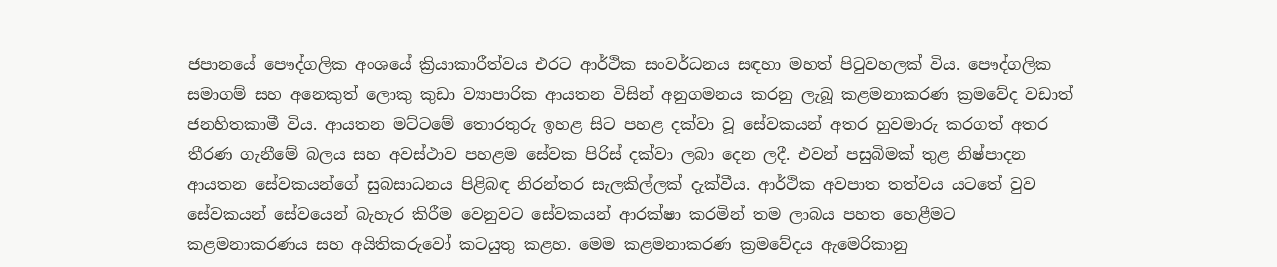ජපානයේ පෞද්ගලික අංශයේ ක්‍රියාකාරීත්වය එරට ආර්ථික සංවර්ධනය සඳහා මහත් පිටුවහලක් විය. පෞද්ගලික සමාගම් සහ අනෙකුත් ලොකු කුඩා ව්‍යාපාරික ආයතන විසින් අනුගමනය කරනු ලැබූ කළමනාකරණ ක්‍රමවේද වඩාත් ජනහිතකාමී විය. ආයතන මට්ටමේ තොරතුරු ඉහළ සිට පහළ දක්වා වූ සේවකයන් අතර හුවමාරු කරගත් අතර තීරණ ගැනීමේ බලය සහ අවස්ථාව පහළම සේවක පිරිස් දක්වා ලබා දෙන ලදී. එවන් පසුබිමක් තුළ නිෂ්පාදන ආයතන සේවකයන්ගේ සුබසාධනය පිළිබඳ නිරන්තර සැලකිල්ලක් දැක්වීය. ආර්ථික අවපාත තත්වය යටතේ වුව සේවකයන් සේවයෙන් බැහැර කිරීම වෙනුවට සේවකයන් ආරක්ෂා කරමින් තම ලාබය පහත හෙළීමට කළමනාකරණය සහ අයිතිකරුවෝ කටයුතු කළහ. මෙම කළමනාකරණ ක්‍රමවේදය ඇමෙරිකානු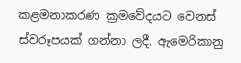කළමනාකරණ ක්‍රමවේදයට වෙනස් ස්වරූපයක් ගන්නා ලදී. ඇමෙරිකානු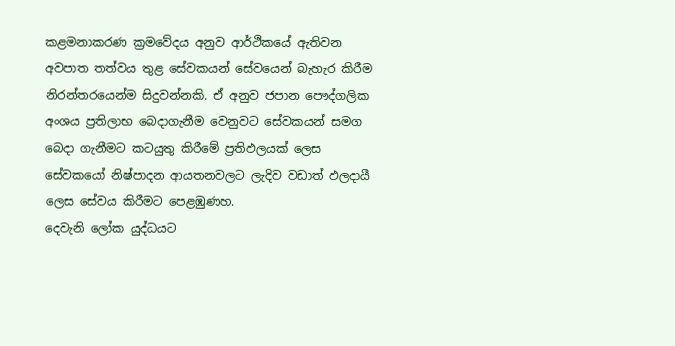කළමනාකරණ ක්‍රමවේදය අනුව ආර්ථිකයේ ඇතිවන අවපාත තත්වය තුළ සේවකයන් සේවයෙන් බැහැර කිරීම නිරන්තරයෙන්ම සිදුවන්නකි. ඒ අනුව ජපාන පෞද්ගලික අංශය ප්‍රතිලාභ බෙදාගැනීම වෙනුවට සේවකයන් සමග බෙදා ගැනීමට කටයුතු කිරීමේ ප්‍රතිඵලයක් ලෙස සේවකයෝ නිෂ්පාදන ආයතනවලට ලැදිව වඩාත් ඵලදායී ලෙස සේවය කිරීමට පෙළඹුණහ.
දෙවැනි ලෝක යුද්ධයට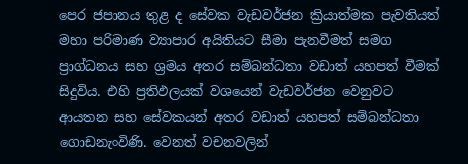පෙර ජපානය තුළ ද සේවක වැඩවර්ජන ක්‍රියාත්මක පැවතියත් මහා පරිමාණ ව්‍යාපාර අයිතියට සීමා පැනවීමත් සමග ප්‍රාග්ධනය සහ ශ්‍රමය අතර සම්බන්ධතා වඩාත් යහපත් වීමක් සිදුවිය. එහි ප්‍රතිඵලයක් වශයෙන් වැඩවර්ජන වෙනුවට ආයතන සහ සේවකයන් අතර වඩාත් යහපත් සම්බන්ධතා ගොඩනැංවිණි. වෙනත් වචනවලින්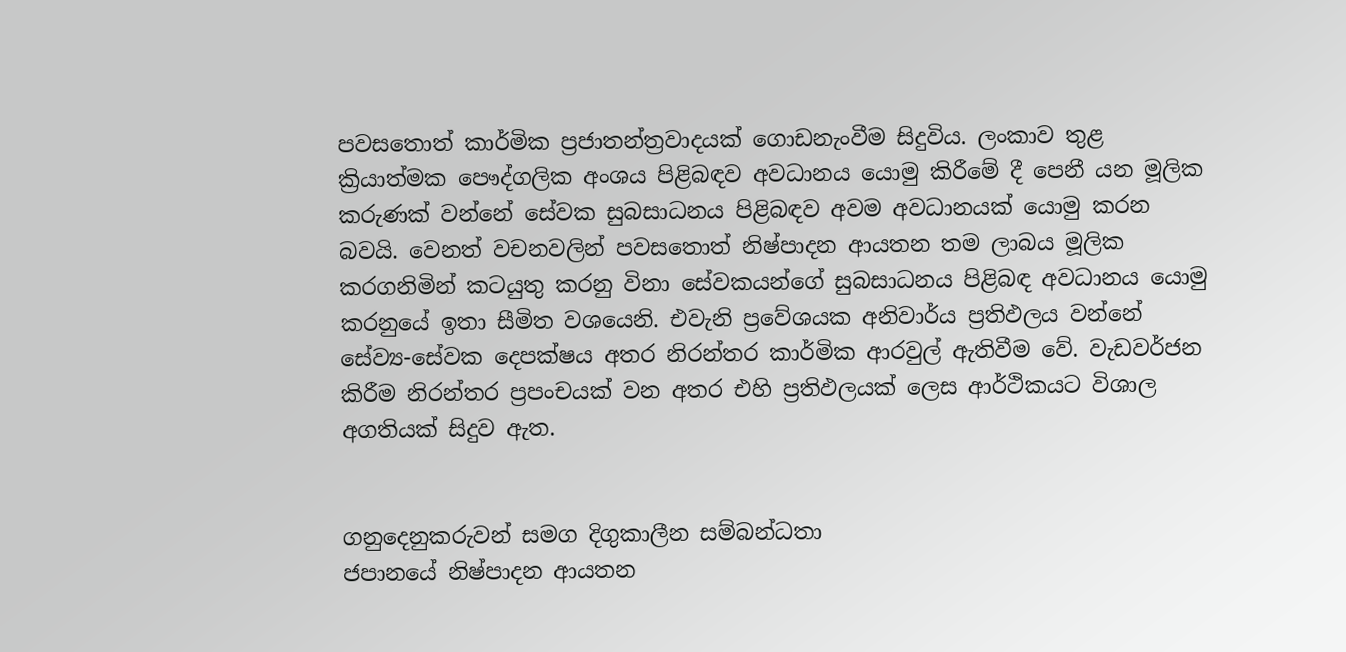පවසතොත් කාර්මික ප්‍රජාතන්ත්‍රවාදයක් ගොඩනැංවීම සිදුවිය. ලංකාව තුළ ක්‍රියාත්මක පෞද්ගලික අංශය පිළිබඳව අවධානය යොමු කිරීමේ දී පෙනී යන මූලික කරුණක් වන්නේ සේවක සුබසාධනය පිළිබඳව අවම අවධානයක් යොමු කරන බවයි. වෙනත් වචනවලින් පවසතොත් නිෂ්පාදන ආයතන තම ලාබය මූලික කරගනිමින් කටයුතු කරනු විනා සේවකයන්ගේ සුබසාධනය පිළිබඳ අවධානය යොමු කරනුයේ ඉතා සීමිත වශයෙනි. එවැනි ප්‍රවේශයක අනිවාර්ය ප්‍රතිඵලය වන්නේ සේව්‍ය-සේවක දෙපක්ෂය අතර නිරන්තර කාර්මික ආරවුල් ඇතිවීම වේ. වැඩවර්ජන කිරීම නිරන්තර ප්‍රපංචයක් වන අතර එහි ප්‍රතිඵලයක් ලෙස ආර්ථිකයට විශාල අගතියක් සිදුව ඇත.


ගනුදෙනුකරුවන් සමග දිගුකාලීන සම්බන්ධතා
ජපානයේ නිෂ්පාදන ආයතන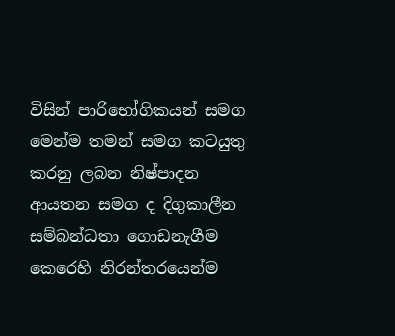විසින් පාරිභෝගිකයන් සමග මෙන්ම තමන් සමග කටයුතු කරනු ලබන නිෂ්පාදන ආයතන සමග ද දිගුකාලීන සම්බන්ධතා ගොඩනැගීම කෙරෙහි නිරන්තරයෙන්ම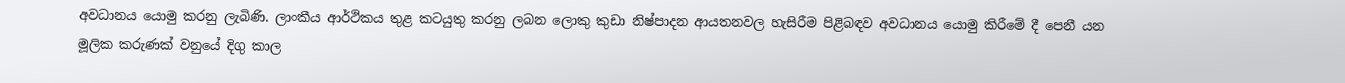අවධානය යොමු කරනු ලැබිණි. ලාංකීය ආර්ථිකය තුළ කටයුතු කරනු ලබන ලොකු කුඩා නිෂ්පාදන ආයතනවල හැසිරීම පිළිබඳව අවධානය යොමු කිරීමේ දී පෙනී යන මූලික කරුණක් වනුයේ දිගු කාල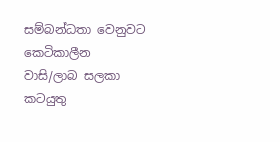සම්බන්ධතා වෙනුවට කෙටිකාලීන වාසි/ලාබ සලකා කටයුතු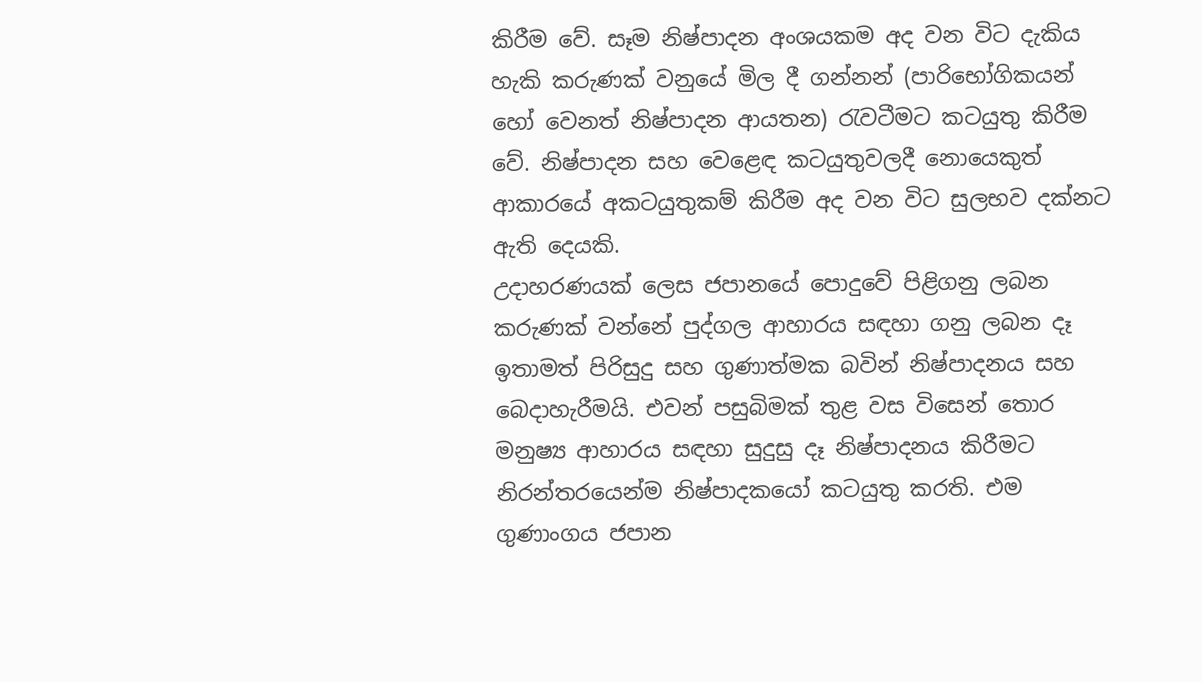කිරීම වේ. සෑම නිෂ්පාදන අංශයකම අද වන විට දැකිය හැකි කරුණක් වනුයේ මිල දී ගන්නන් (පාරිභෝගිකයන් හෝ වෙනත් නිෂ්පාදන ආයතන) රැවටීමට කටයුතු කිරීම වේ. නිෂ්පාදන සහ වෙළෙඳ කටයුතුවලදී නොයෙකුත් ආකාරයේ අකටයුතුකම් කිරීම අද වන විට සුලභව දක්නට ඇති දෙයකි.
උදාහරණයක් ලෙස ජපානයේ පොදුවේ පිළිගනු ලබන කරුණක් වන්නේ පුද්ගල ආහාරය සඳහා ගනු ලබන දෑ ඉතාමත් පිරිසුදු සහ ගුණාත්මක බවින් නිෂ්පාදනය සහ බෙදාහැරීමයි. එවන් පසුබිමක් තුළ වස විසෙන් තොර මනුෂ්‍ය ආහාරය සඳහා සුදුසු දෑ නිෂ්පාදනය කිරීමට නිරන්තරයෙන්ම නිෂ්පාදකයෝ කටයුතු කරති. එම ගුණාංගය ජපාන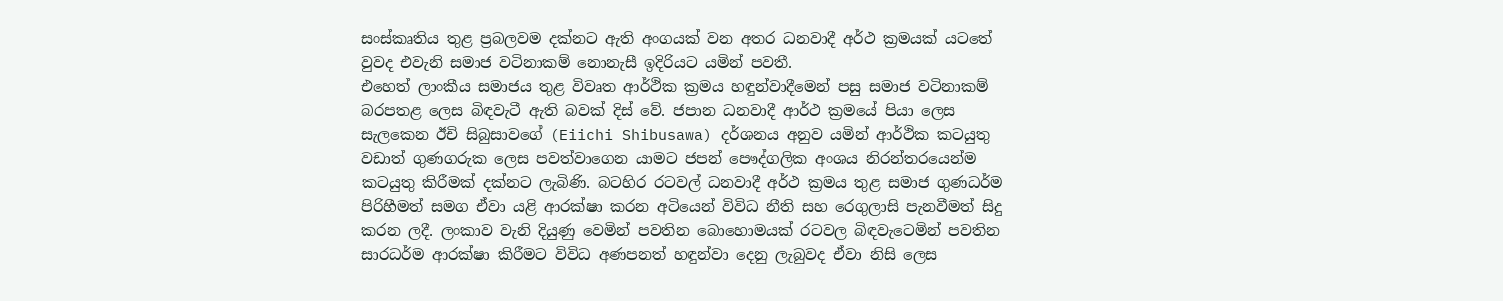සංස්කෘතිය තුළ ප්‍රබලවම දක්නට ඇති අංගයක් වන අතර ධනවාදී අර්ථ ක්‍රමයක් යටතේ වුවද එවැනි සමාජ වටිනාකම් නොනැසී ඉදිරියට යමින් පවතී.
එහෙත් ලාංකීය සමාජය තුළ විවෘත ආර්ථික ක්‍රමය හඳුන්වාදීමෙන් පසු සමාජ වටිනාකම් බරපතළ ලෙස බිඳවැටී ඇති බවක් දිස් වේ. ජපාන ධනවාදී ආර්ථ ක්‍රමයේ පියා ලෙස සැලකෙන ඊචි සිබුසාවගේ (Eiichi Shibusawa) දර්ශනය අනුව යමින් ආර්ථික කටයුතු වඩාත් ගුණගරුක ලෙස පවත්වාගෙන යාමට ජපන් පෞද්ගලික අංශය නිරන්තරයෙන්ම කටයුතු කිරීමක් දක්නට ලැබිණි. බටහිර රටවල් ධනවාදී අර්ථ ක්‍රමය තුළ සමාජ ගුණධර්ම පිරිහීමත් සමග ඒවා යළි ආරක්ෂා කරන අටියෙන් විවිධ නීති සහ රෙගුලාසි පැනවීමත් සිදු කරන ලදී. ලංකාව වැනි දියුණු වෙමින් පවතින බොහොමයක් රටවල බිඳවැටෙමින් පවතින සාරධර්ම ආරක්ෂා කිරීමට විවිධ අණපනත් හඳුන්වා දෙනු ලැබුවද ඒවා නිසි ලෙස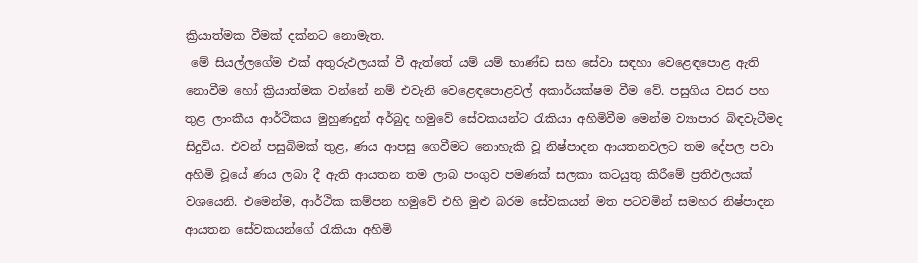ක්‍රියාත්මක වීමක් දක්නට නොමැත.
 මේ සියල්ලගේම එක් අතුරුඵලයක් වී ඇත්තේ යම් යම් භාණ්ඩ සහ සේවා සඳහා වෙළෙඳපොළ ඇති නොවීම හෝ ක්‍රියාත්මක වන්නේ නම් එවැනි වෙළෙඳපොළවල් අකාර්යක්ෂම වීම වේ. පසුගිය වසර පහ තුළ ලාංකීය ආර්ථිකය මුහුණදුන් අර්බුද හමුවේ සේවකයන්ට රැකියා අහිමිවීම මෙන්ම ව්‍යාපාර බිඳවැටීමද සිදුවිය. එවන් පසුබිමක් තුළ, ණය ආපසු ගෙවීමට නොහැකි වූ නිෂ්පාදන ආයතනවලට තම දේපල පවා අහිමි වූයේ ණය ලබා දී ඇති ආයතන තම ලාබ පංගුව පමණක් සලකා කටයුතු කිරීමේ ප්‍රතිඵලයක් වශයෙනි. එමෙන්ම, ආර්ථික කම්පන හමුවේ එහි මුළු බරම සේවකයන් මත පටවමින් සමහර නිෂ්පාදන ආයතන සේවකයන්ගේ රැකියා අහිමි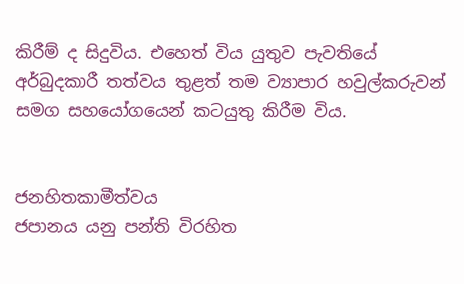කිරීම් ද සිදුවිය. එහෙත් විය යුතුව පැවතියේ අර්බුදකාරී තත්වය තුළත් තම ව්‍යාපාර හවුල්කරුවන් සමග සහයෝගයෙන් කටයුතු කිරීම විය.


ජනහිතකාමීත්වය
ජපානය යනු පන්ති විරහිත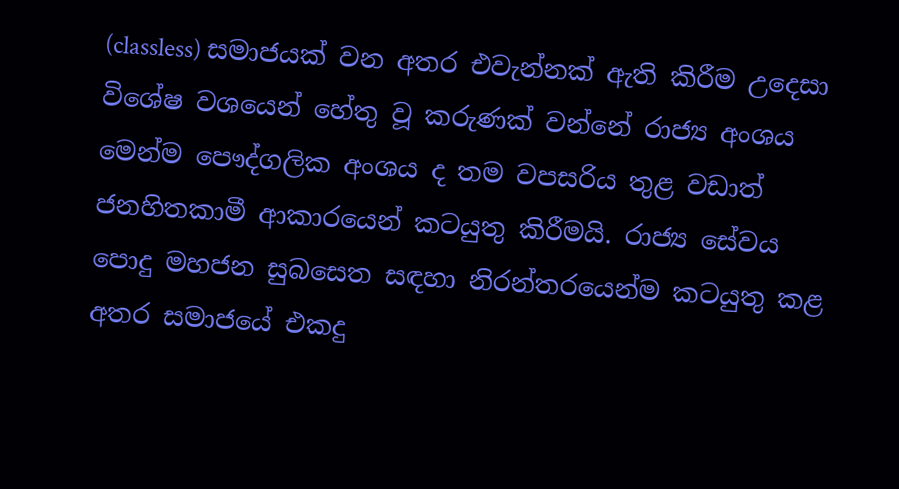(classless) සමාජයක් වන අතර එවැන්නක් ඇති කිරීම උදෙසා විශේෂ වශයෙන් හේතු වූ කරුණක් වන්නේ රාජ්‍ය අංශය මෙන්ම පෞද්ගලික අංශය ද තම වපසරිය තුළ වඩාත් ජනහිතකාමී ආකාරයෙන් කටයුතු කිරීමයි. රාජ්‍ය සේවය පොදු මහජන සුබසෙත සඳහා නිරන්තරයෙන්ම කටයුතු කළ අතර සමාජයේ එකදු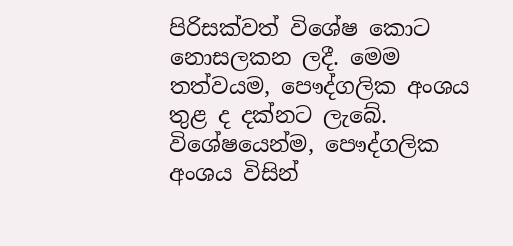පිරිසක්වත් විශේෂ කොට නොසලකන ලදී. මෙම තත්වයම, පෞද්ගලික අංශය තුළ ද දක්නට ලැබේ. විශේෂයෙන්ම, පෞද්ගලික අංශය විසින්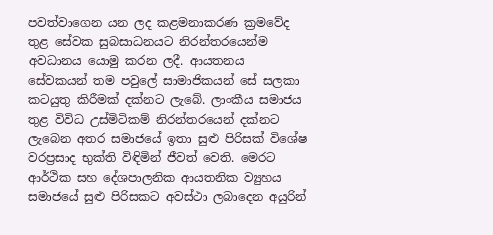පවත්වාගෙන යන ලද කළමනාකරණ ක්‍රමවේද තුළ සේවක සුබසාධනයට නිරන්තරයෙන්ම අවධානය යොමු කරන ලදී. ආයතනය සේවකයන් තම පවුලේ සාමාජිකයන් සේ සලකා කටයුතු කිරීමක් දක්නට ලැබේ. ලාංකීය සමාජය තුළ විවිධ උස්මිටිකම් නිරන්තරයෙන් දක්නට ලැබෙන අතර සමාජයේ ඉතා සුළු පිරිසක් විශේෂ වරප්‍රසාද භුක්ති විඳිමින් ජීවත් වෙති. මෙරට ආර්ථික සහ දේශපාලනික ආයතනික ව්‍යුහය සමාජයේ සුළු පිරිසකට අවස්ථා ලබාදෙන අයුරින්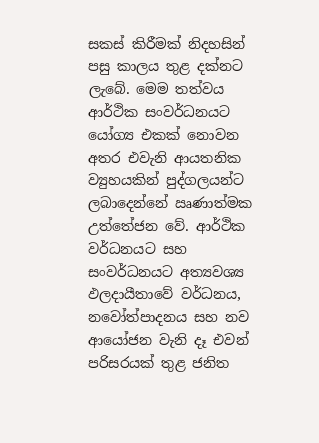සකස් කිරීමක් නිදහසින් පසු කාලය තුළ දක්නට ලැබේ. මෙම තත්වය ආර්ථික සංවර්ධනයට යෝග්‍ය එකක් නොවන අතර එවැනි ආයතනික ව්‍යුහයකින් පුද්ගලයන්ට ලබාදෙන්නේ ඍණාත්මක උත්තේජන වේ. ආර්ථික වර්ධනයට සහ සංවර්ධනයට අත්‍යවශ්‍ය ඵලදායීතාවේ වර්ධනය, නවෝත්පාදනය සහ නව ආයෝජන වැනි දෑ එවන් පරිසරයක් තුළ ජනිත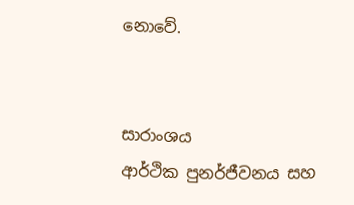නොවේ.


සාරාංශය
ආර්ථික පුනර්ජීවනය සහ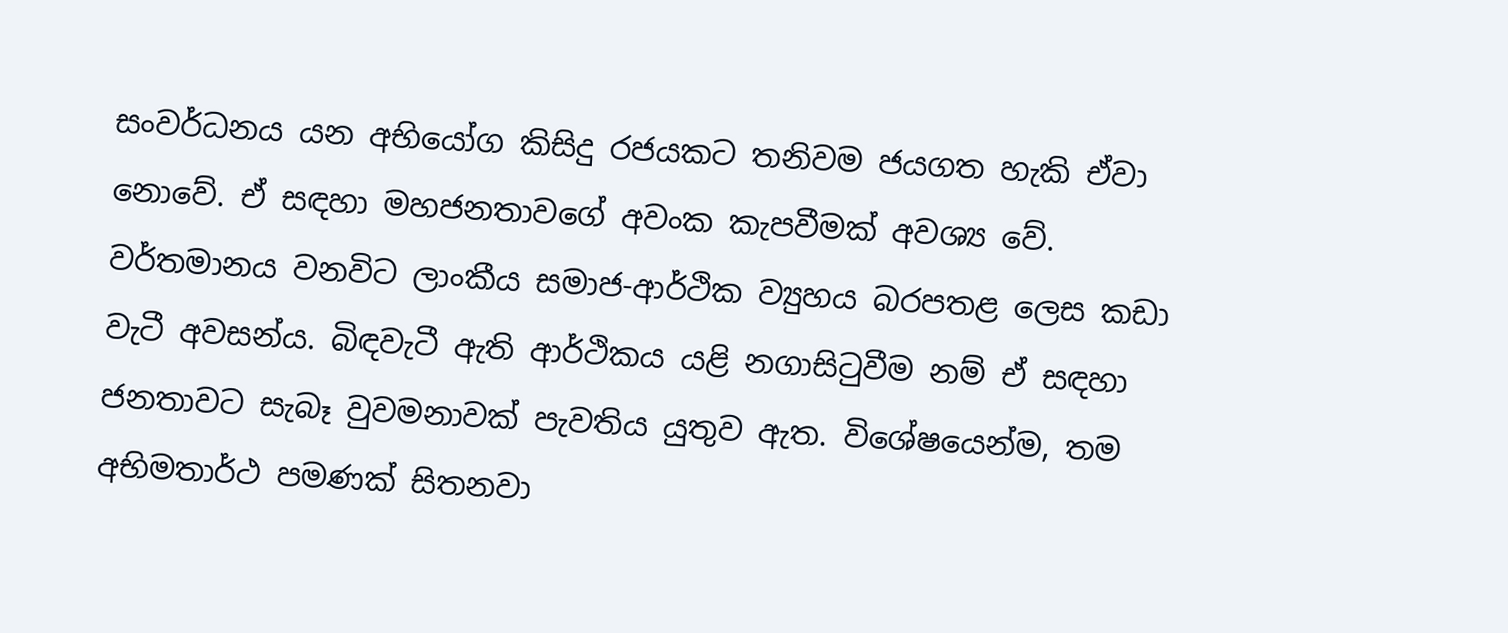සංවර්ධනය යන අභියෝග කිසිදු රජයකට තනිවම ජයගත හැකි ඒවා නොවේ. ඒ සඳහා මහජනතාවගේ අවංක කැපවීමක් අවශ්‍ය වේ. වර්තමානය වනවිට ලාංකීය සමාජ-ආර්ථික ව්‍යුහය බරපතළ ලෙස කඩා වැටී අවසන්ය. බිඳවැටී ඇති ආර්ථිකය යළි නගාසිටුවීම නම් ඒ සඳහා ජනතාවට සැබෑ වුවමනාවක් පැවතිය යුතුව ඇත. විශේෂයෙන්ම, තම අභිමතාර්ථ පමණක් සිතනවා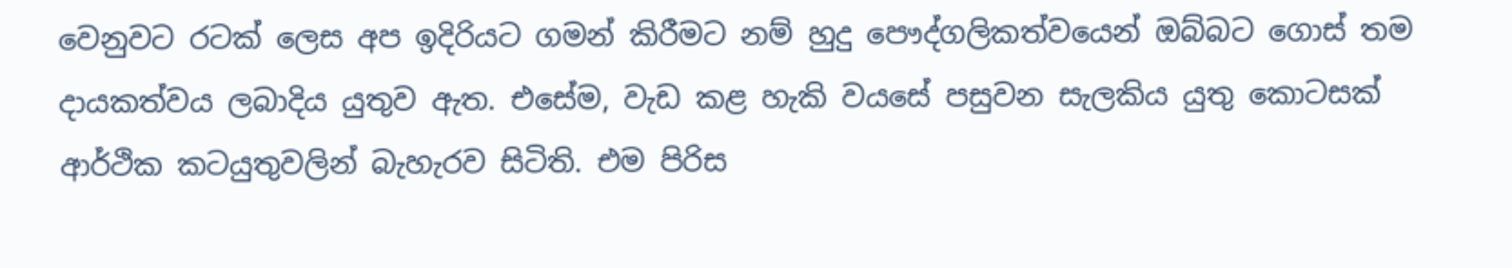වෙනුවට රටක් ලෙස අප ඉදිරියට ගමන් කිරීමට නම් හුදු පෞද්ගලිකත්වයෙන් ඔබ්බට ගොස් තම දායකත්වය ලබාදිය යුතුව ඇත. එසේම, වැඩ කළ හැකි වයසේ පසුවන සැලකිය යුතු කොටසක් ආර්ථික කටයුතුවලින් බැහැරව සිටිති. එම පිරිස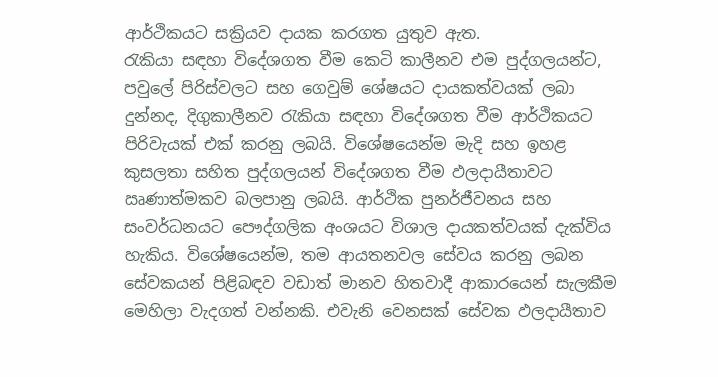ආර්ථිකයට සක්‍රියව දායක කරගත යුතුව ඇත.
රැකියා සඳහා විදේශගත වීම කෙටි කාලීනව එම පුද්ගලයන්ට, පවුලේ පිරිස්වලට සහ ගෙවුම් ශේෂයට දායකත්වයක් ලබා දුන්නද, දිගුකාලීනව රැකියා සඳහා විදේශගත වීම ආර්ථිකයට පිරිවැයක් එක් කරනු ලබයි. විශේෂයෙන්ම මැදි සහ ඉහළ කුසලතා සහිත පුද්ගලයන් විදේශගත වීම ඵලදායීතාවට ඍණාත්මකව බලපානු ලබයි. ආර්ථික පුනර්ජීවනය සහ සංවර්ධනයට පෞද්ගලික අංශයට විශාල දායකත්වයක් දැක්විය හැකිය. විශේෂයෙන්ම, තම ආයතනවල සේවය කරනු ලබන සේවකයන් පිළිබඳව වඩාත් මානව හිතවාදී ආකාරයෙන් සැලකීම මෙහිලා වැදගත් වන්නකි. එවැනි වෙනසක් සේවක ඵලදායීතාව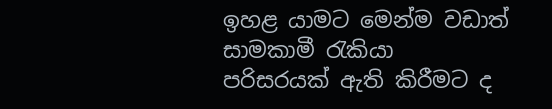ඉහළ යාමට මෙන්ම වඩාත් සාමකාමී රැකියා පරිසරයක් ඇති කිරීමට ද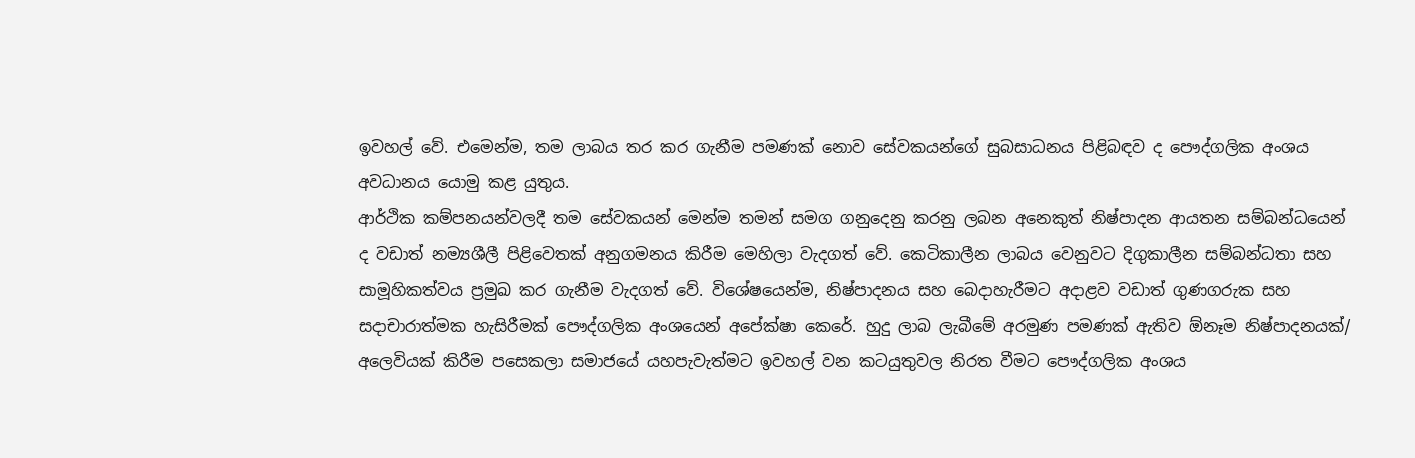ඉවහල් වේ. එමෙන්ම, තම ලාබය තර කර ගැනීම පමණක් නොව සේවකයන්ගේ සුබසාධනය පිළිබඳව ද පෞද්ගලික අංශය අවධානය යොමු කළ යුතුය.
ආර්ථික කම්පනයන්වලදී තම සේවකයන් මෙන්ම තමන් සමග ගනුදෙනු කරනු ලබන අනෙකුත් නිෂ්පාදන ආයතන සම්බන්ධයෙන් ද වඩාත් නම්‍යශීලී පිළිවෙතක් අනුගමනය කිරීම මෙහිලා වැදගත් වේ. කෙටිකාලීන ලාබය වෙනුවට දිගුකාලීන සම්බන්ධතා සහ සාමූහිකත්වය ප්‍රමුඛ කර ගැනීම වැදගත් වේ. විශේෂයෙන්ම, නිෂ්පාදනය සහ බෙදාහැරීමට අදාළව වඩාත් ගුණගරුක සහ සදාචාරාත්මක හැසිරීමක් පෞද්ගලික අංශයෙන් අපේක්ෂා කෙරේ. හුදු ලාබ ලැබීමේ අරමුණ පමණක් ඇතිව ඕනෑම නිෂ්පාදනයක්/ අලෙවියක් කිරීම පසෙකලා සමාජයේ යහපැවැත්මට ඉවහල් වන කටයුතුවල නිරත වීමට පෞද්ගලික අංශය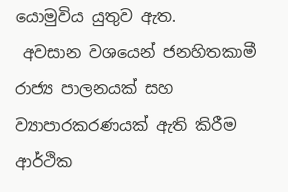යොමුවිය යුතුව ඇත.
 අවසාන වශයෙන් ජනහිතකාමී රාජ්‍ය පාලනයක් සහ ව්‍යාපාරකරණයක් ඇති කිරීම ආර්ථික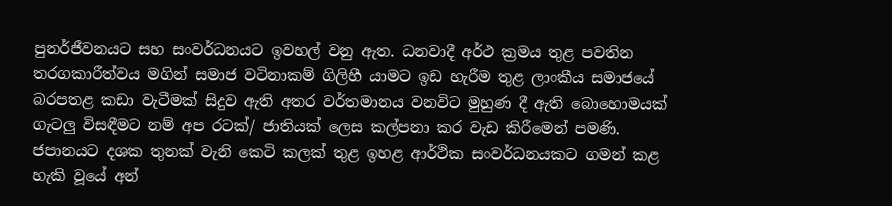පුනර්ජීවනයට සහ සංවර්ධනයට ඉවහල් වනු ඇත. ධනවාදී අර්ථ ක්‍රමය තුළ පවතින තරගකාරීත්වය මගින් සමාජ වටිනාකම් ගිලිහී යාමට ඉඩ හැරීම තුළ ලාංකීය සමාජයේ බරපතළ කඩා වැටීමක් සිදුව ඇති අතර වර්තමානය වනවිට මුහුණ දී ඇති බොහොමයක් ගැටලු‍ විසඳීමට නම් අප රටක්/ ජාතියක් ලෙස කල්පනා කර වැඩ කිරීමෙන් පමණි. ජපානයට දශක තුනක් වැනි කෙටි කලක් තුළ ඉහළ ආර්ථික සංවර්ධනයකට ගමන් කළ හැකි වූයේ අන්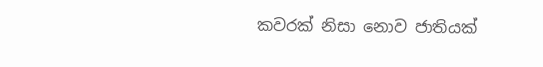කවරක් නිසා නොව ජාතියක්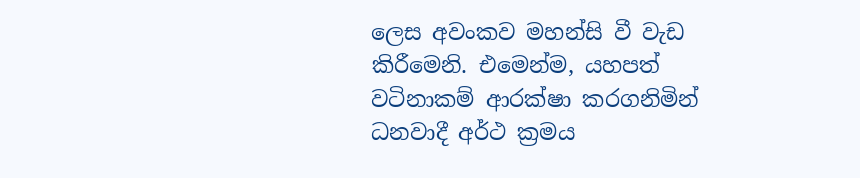ලෙස අවංකව මහන්සි වී වැඩ කිරීමෙනි. එමෙන්ම, යහපත් වටිනාකම් ආරක්ෂා කරගනිමින් ධනවාදී අර්ථ ක්‍රමය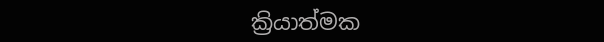ක්‍රියාත්මක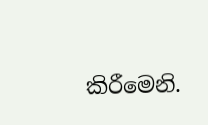කිරීමෙනි.